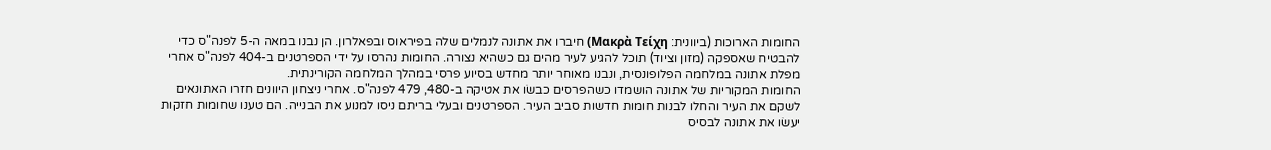החומות הארוכות (ביוונית: Μακρὰ Τείχη) חיברו את אתונה לנמלים שלה בפיראוס ובפאלרון. הן נבנו במאה ה-5 לפנה"ס כדי להבטיח שאספקה (מזון וציוד) תוכל להגיע לעיר מהים גם כשהיא נצורה. החומות נהרסו על ידי הספרטנים ב-404 לפנה"ס אחרי מפלת אתונה במלחמה הפלופונסית, ונבנו מאוחר יותר מחדש בסיוע פרסי במהלך המלחמה הקורינתית.
החומות המקוריות של אתונה הושמדו כשהפרסים כבשׂו את אטיקה ב-480, 479 לפנה"ס. אחרי ניצחון היוונים חזרו האתונאים לשקם את העיר והחלו לבנות חומות חדשות סביב העיר. הספרטנים ובעלי בריתם ניסו למנוע את הבנייה. הם טענו שחומות חזקות יעשׂו את אתונה לבסיס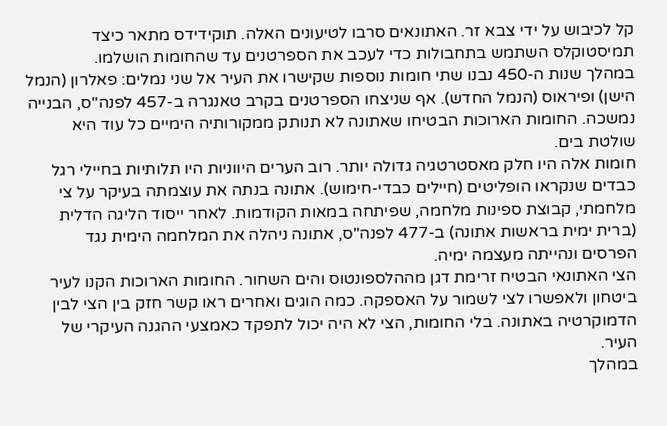קל לכיבוש על ידי צבא זר. האתונאים סרבו לטיעונים האלה. תוקידידס מתאר כיצד תמיסטוקלס השתמש בתחבולות כדי לעכב את הספרטנים עד שהחומות הושלמו.
במהלך שנות ה-450 נבנו שתי חומות נוספות שקישרו את העיר אל שני נמלים: פאלרון (הנמל הישן) ופיראוס (הנמל החדש). אף שניצחו הספרטנים בקרב טאנגרה ב-457 לפנה"ס, הבנייה נמשכה. החומות הארוכות הבטיחו שאתונה לא תנותק ממקורותיה הימיים כל עוד היא שולטת בים.
חומות אלה היו חלק מאסטרטגיה גדולה יותר. רוב הערים היווניות היו תלותיות בחיילי רגל כבדים שנקראו הופליטים (חיילים כבדי-חימוש). אתונה בנתה את עוצמתה בעיקר על צי מלחמתי, קבוצת ספינות מלחמה, שפיתחה במאות הקודמות. לאחר ייסוד הליגה הדלית (ברית ימית בראשות אתונה) ב-477 לפנה"ס, אתונה ניהלה את המלחמה הימית נגד הפרסים ונהייתה מעצמה ימיה.
הצי האתונאי הבטיח זרימת דגן מההלספונטוס והים השחור. החומות הארוכות הקנו לעיר ביטחון ולאפשרו לצי לשמור על האספקה. כמה הוגים ואחרים ראו קשר חזק בין הצי לבין הדמוקרטיה באתונה. בלי החומות, הצי לא היה יכול לתפקד כאמצעי ההגנה העיקרי של העיר.
במהלך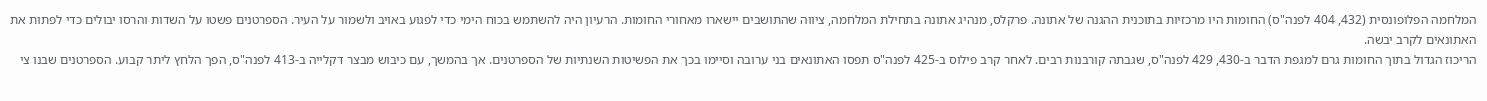המלחמה הפלופונסית (432, 404 לפנה"ס) החומות היו מרכזיות בתוכנית ההגנה של אתונה. פרקלס, מנהיג אתונה בתחילת המלחמה, ציווה שהתושבים יישארו מאחורי החומות. הרעיון היה להשתמש בכוח הימי כדי לפגוע באויב ולשמור על העיר. הספרטנים פשטו על השדות והרסו יבולים כדי לפתות את האתונאים לקרב יבשה.
הריכוז הגדול בתוך החומות גרם למגפת הדבר ב-430, 429 לפנה"ס, שגבתה קורבנות רבים. לאחר קרב פילוס ב-425 לפנה"ס תפסו האתונאים בני ערובה וסיימו בכך את הפשיטות השנתיות של הספרטנים. אך בהמשך, עם כיבוש מבצר דקלייה ב-413 לפנה"ס, הפך הלחץ ליתר קבוע. הספרטנים שבנו צי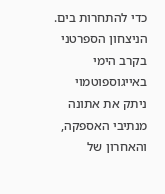כדי להתחרות בים. הניצחון הספרטני בקרב הימי באייגוספוטמוי ניתק את אתונה מנתיבי האספקה, והאחרון של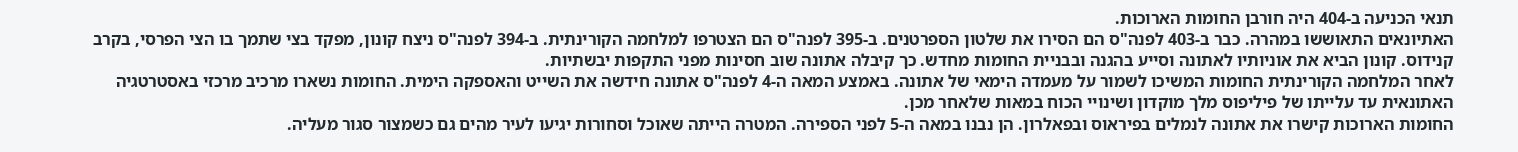תנאי הכניעה ב-404 היה חורבן החומות הארוכות.
האתיונאים התאוששו במהרה. כבר ב-403 לפנה"ס הם הסירו את שלטון הספרטנים. ב-395 לפנה"ס הם הצטרפו למלחמה הקורינתית. ב-394 לפנה"ס ניצח קונון, מפקד בצי שתמך בו הצי הפרסי, בקרב קנידוס. קונון הביא את אוניותיו לאתונה וסייע בהגנה ובבניית החומות מחדש. כך קיבלה אתונה שוב חסינות מפני התקפות יבשתיות.
לאחר המלחמה הקורינתית החומות המשיכו לשמור על מעמדה הימאי של אתונה. באמצע המאה ה-4 לפנה"ס אתונה חידשה את השייט והאספקה הימית. החומות נשארו מרכיב מרכזי באסטרטגיה האתונאית עד עלייתו של פיליפוס מלך מוקדון ושינויי הכוח במאות שלאחר מכן.
החומות הארוכות קישרו את אתונה לנמלים בפיראוס ובפאלרון. הן נבנו במאה ה-5 לפני הספירה. המטרה הייתה שאוכל וסחורות יגיעו לעיר מהים גם כשמצור סגור מעליה.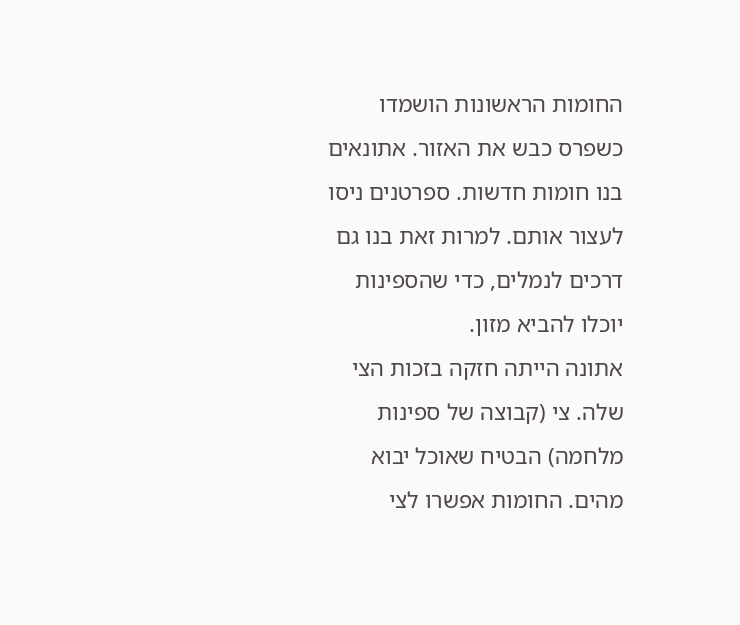החומות הראשונות הושמדו כשפרס כבש את האזור. אתונאים בנו חומות חדשות. ספרטנים ניסו לעצור אותם. למרות זאת בנו גם דרכים לנמלים, כדי שהספינות יוכלו להביא מזון.
אתונה הייתה חזקה בזכות הצי שלה. צי (קבוצה של ספינות מלחמה) הבטיח שאוכל יבוא מהים. החומות אפשרו לצי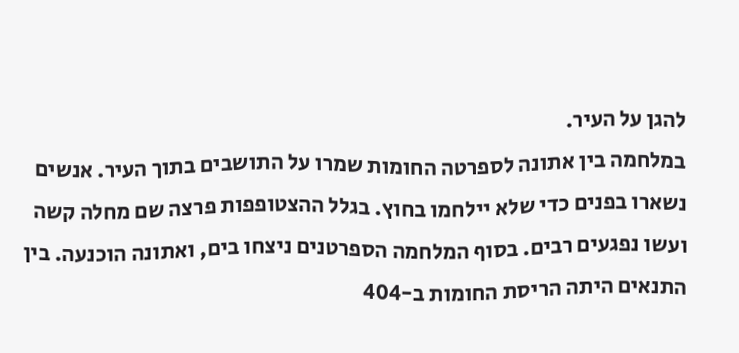להגן על העיר.
במלחמה בין אתונה לספרטה החומות שמרו על התושבים בתוך העיר. אנשים נשארו בפנים כדי שלא יילחמו בחוץ. בגלל ההצטופפות פרצה שם מחלה קשה ועשו נפגעים רבים. בסוף המלחמה הספרטנים ניצחו בים, ואתונה הוכנעה. בין התנאים היתה הריסת החומות ב-404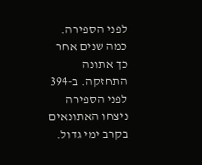לפני הספירה.
כמה שנים אחר כך אתונה התחזקה. ב-394 לפני הספירה ניצחו האתונאים בקרב ימי גדול.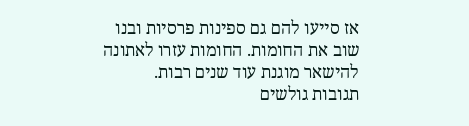אז סייעו להם גם ספינות פרסיות ובנו שוב את החומות. החומות עזרו לאתונה להישאר מוגנת עוד שנים רבות.
תגובות גולשים